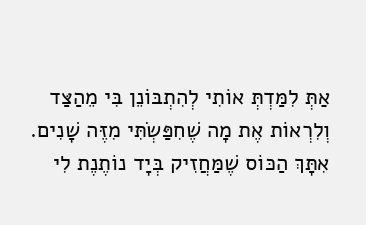אַתְּ לִמַּדְתְּ אוֹתִי לְהִתְבּוֹנֵן בִּי מֵהַצַּד וְלִרְאוֹת אֶת מָה שֶׁחִפַּשְׂתִּי מִזֶּה שָׁנִים.
אִתָּךְ הַכּוֹס שֶׁמַּחֲזִיק בְּיָד נוֹתֶנֶת לִי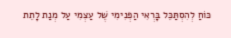כּוֹחַ לְהִסְתַּכֵּל בָּרְאִי הַפְּנִימִי שֶׁל עַצְמִי עַל מְנַת לָתֵת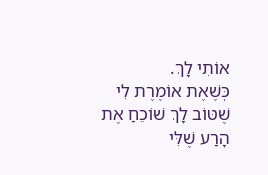אוֹתִי לָךְ.
כְּשֶׁאֶת אוֹמֶרֶת לִי שֶׁטּוֹב לָךְ שׁוֹכֵחַ אֶת הָרַע שֶׁלִּי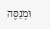וּמְנַסֶּה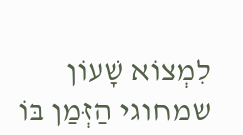לִמְצוֹא שָׁעוֹן שמחוגי הַזְּמַן בּוֹ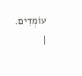עוֹמְדִים. |